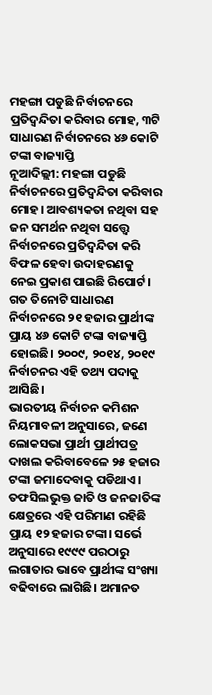ମହଙ୍ଗା ପଡୁଛି ନିର୍ବାଚନରେ ପ୍ରତିଦ୍ବନ୍ଦିତା କରିବାର ମୋହ, ୩ଟି ସାଧାରଣ ନିର୍ବାଚନରେ ୪୬ କୋଟି ଟଙ୍କା ବାଜ୍ୟାପ୍ତି
ନୂଆଦିଲ୍ଲୀ: ମହଙ୍ଗା ପଡୁଛି ନିର୍ବାଚନରେ ପ୍ରତିଦ୍ବନ୍ଦିତା କରିବାର ମୋହ। ଆବଶ୍ୟକତା ନଥିବା ସହ ଜନ ସମର୍ଥନ ନଥିବା ସତ୍ତ୍ବେ ନିର୍ବାଚନରେ ପ୍ରତିଦ୍ବନ୍ଦିତା କରି ବିଫଳ ହେବା ଉଦାହରଣକୁ ନେଇ ପ୍ରକାଶ ପାଇଛି ରିପୋର୍ଟ। ଗତ ତିନୋଟି ସାଧାରଣ ନିର୍ବାଚନରେ ୨୧ ହଜାର ପ୍ରାର୍ଥୀଙ୍କ ପ୍ରାୟ ୪୬ କୋଟି ଟଙ୍କା ବାଜ୍ୟାପ୍ତି ହୋଇଛି। ୨୦୦୯, ୨୦୧୪, ୨୦୧୯ ନିର୍ବାଚନର ଏହି ତଥ୍ୟ ପଦାକୁ ଆସିଛି।
ଭାରତୀୟ ନିର୍ବାଚନ କମିଶନ ନିୟମାବଳୀ ଅନୁସାରେ, ଜଣେ ଲୋକସଭା ପ୍ରାର୍ଥୀ ପ୍ରାର୍ଥୀପତ୍ର ଦାଖଲ କରିବାବେଳେ ୨୫ ହଜାର ଟଙ୍କା ଜମାଦେବାକୁ ପଡିଥାଏ। ତଫସିଲଭୁକ୍ତ ଜାତି ଓ ଜନଜାତିଙ୍କ କ୍ଷେତ୍ରରେ ଏହି ପରିମାଣ ରହିଛି ପ୍ରାୟ ୧୨ ହଜାର ଟଙ୍କା। ସର୍ଭେ ଅନୁସାରେ ୧୯୯୯ ପରଠାରୁ ଲଗାତାର ଭାବେ ପ୍ରାର୍ଥୀଙ୍କ ସଂଖ୍ୟା ବଢିବାରେ ଲାଗିଛି। ଅମାନତ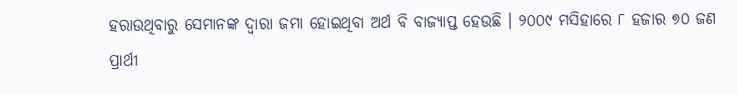ହରାଉଥିବାରୁ ସେମାନଙ୍କ ଦ୍ବାରା ଜମା ହୋଇଥିବା ଅର୍ଥ ବି ବାଜ୍ଯାପ୍ତ ହେଉଛି । ୨୦୦୯ ମସିହାରେ ୮ ହଜାର ୭୦ ଜଣ ପ୍ରାର୍ଥୀ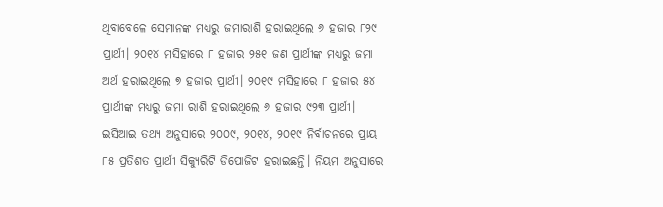ଥିବାବେଳେ ସେମାନଙ୍କ ମଧ୍ଯରୁ ଜମାରାଶି ହରାଇଥିଲେ ୬ ହଜାର ୮୨୯ ପ୍ରାର୍ଥୀ। ୨୦୧୪ ମସିହାରେ ୮ ହଜାର ୨୫୧ ଜଣ ପ୍ରାର୍ଥୀଙ୍କ ମଧ୍ୟରୁ ଜମା ଅର୍ଥ ହରାଇଥିଲେ ୭ ହଜାର ପ୍ରାର୍ଥୀ। ୨୦୧୯ ମସିହାରେ ୮ ହଜାର ୫୪ ପ୍ରାର୍ଥୀଙ୍କ ମଧ୍ୟରୁ ଜମା ରାଶି ହରାଇଥିଲେ ୬ ହଜାର ୯୨୩ ପ୍ରାର୍ଥୀ। ଇସିଆଇ ତଥ୍ଯ ଅନୁସାରେ ୨୦୦୯, ୨୦୧୪, ୨୦୧୯ ନିର୍ବାଚନରେ ପ୍ରାୟ ୮୫ ପ୍ରତିଶତ ପ୍ରାର୍ଥୀ ସିକ୍ଯୁରିଟି ଡିପୋଜିଟ ହରାଇଛନ୍ତି। ନିୟମ ଅନୁସାରେ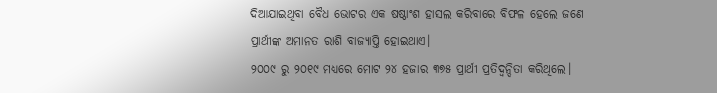ଦିଆଯାଇଥିବା ବୈଧ ଭୋଟର ଏକ ଷଷ୍ଠାଂଶ ହାସଲ କରିବାରେ ବିଫଳ ହେଲେ ଜଣେ ପ୍ରାର୍ଥୀଙ୍କ ଅମାନତ ରାଶି ବାଜ୍ଯାପ୍ତି ହୋଇଥାଏ।
୨୦୦୯ ରୁ ୨୦୧୯ ମଧ୍ୟରେ ମୋଟ ୨୪ ହଜାର ୩୭୫ ପ୍ରାର୍ଥୀ ପ୍ରତିଦ୍ବନ୍ଦିତା କରିଥିଲେ।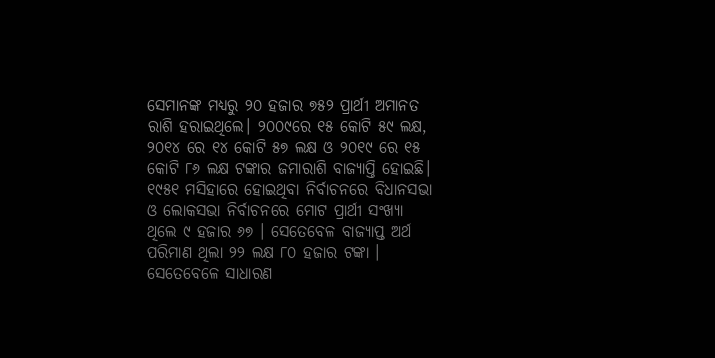ସେମାନଙ୍କ ମଧ୍ୟରୁ ୨୦ ହଜାର ୭୫୨ ପ୍ରାର୍ଥୀ ଅମାନତ ରାଶି ହରାଇଥିଲେ। ୨୦୦୯ରେ ୧୫ କୋଟି ୫୯ ଲକ୍ଷ, ୨୦୧୪ ରେ ୧୪ କୋଟି ୫୭ ଲକ୍ଷ ଓ ୨୦୧୯ ରେ ୧୫ କୋଟି ୮୬ ଲକ୍ଷ ଟଙ୍କାର ଜମାରାଶି ବାଜ୍ଯାପ୍ତି ହୋଇଛି।
୧୯୫୧ ମସିହାରେ ହୋଇଥିବା ନିର୍ବାଚନରେ ବିଧାନସଭା ଓ ଲୋକସଭା ନିର୍ବାଚନରେ ମୋଟ ପ୍ରାର୍ଥୀ ସଂଖ୍ୟା ଥିଲେ ୯ ହଜାର ୬୭ । ସେତେବେଳ ବାଜ୍ଯାପ୍ତ ଅର୍ଥ ପରିମାଣ ଥିଲା ୨୨ ଲକ୍ଷ ୮୦ ହଜାର ଟଙ୍କା । ସେତେବେଳେ ସାଧାରଣ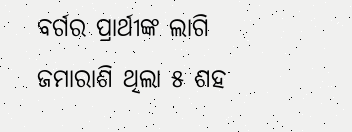ବର୍ଗର ପ୍ରାର୍ଥୀଙ୍କ ଲାଗି ଜମାରାଶି ଥିଲା ୫ ଶହ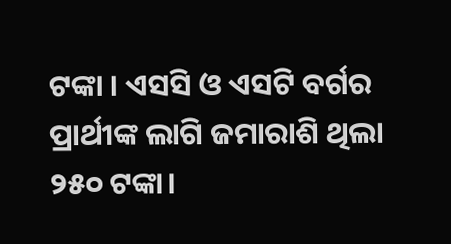ଟଙ୍କା । ଏସସି ଓ ଏସଟି ବର୍ଗର ପ୍ରାର୍ଥୀଙ୍କ ଲାଗି ଜମାରାଶି ଥିଲା ୨୫୦ ଟଙ୍କା।